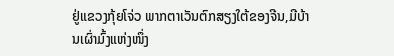ຢູ່ແຂວງກຸ້ຍໂຈ່ວ ພາກຕາເວັນຕົກສຽງໃຕ້ຂອງຈີນ,ມີບ້ານເຜົ່າມົ້ງແຫ່ງໜຶ່ງ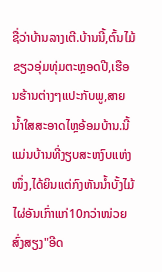ຊື່ວ່າບ້ານລາງເຕີ.ບ້ານນີ້,ຕົ້ນໄມ້ຂຽວອຸ່ມທຸ່ມຕະຫຼອດປີ,ເຮືອນຮ້ານຕ່າງໆແປະກັບພູ,ສາຍນ້ຳໃສສະອາດໄຫຼອ້ອມບ້ານ.ນີ້ແມ່ນບ້ານທີ່ງຽບສະຫງົບແຫ່ງໜຶ່ງ,ໄດ້ຍິນແຕ່ກົງຫັນນ້ຳບັ້ງໄມ້ໄຜ່ອັນເກົ່າແກ່10ກວ່າໜ່ວຍສົ່ງສຽງ"ອີດ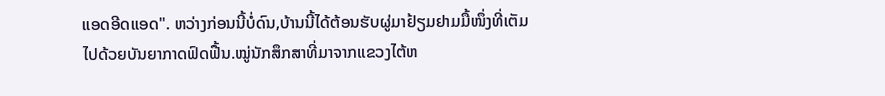ແອດອີດແອດ". ຫວ່າງກ່ອນນີ້ບໍ່ດົນ,ບ້ານນີ້ໄດ້ຕ້ອນຮັບຜູ່ມາຢ້ຽມຢາມມື້ໜຶ່ງທີ່ເຕັມໄປດ້ວຍບັນຍາກາດຟົດຟື້ນ.ໝູ່ນັກສຶກສາທີ່ມາຈາກແຂວງໄຕ້ຫ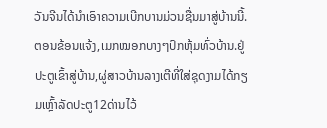ວັນຈີນໄດ້ນຳເອົາຄວາມເບີກບານມ່ວນຊື່ນມາສູ່ບ້ານນີ້.
ຕອນຂ້ອນແຈ້ງ,ເມກໝອກບາງໆປົກຫຸ້ມທົ່ວບ້ານ.ຢູ່ປະຕູເຂົ້າສູ່ບ້ານ,ຜູ່ສາວບ້ານລາງເຕີທີ່ໃສ່ຊຸດງາມໄດ້ກຽມເຫຼົ້າລັດປະຕູ12ດ່ານໄວ້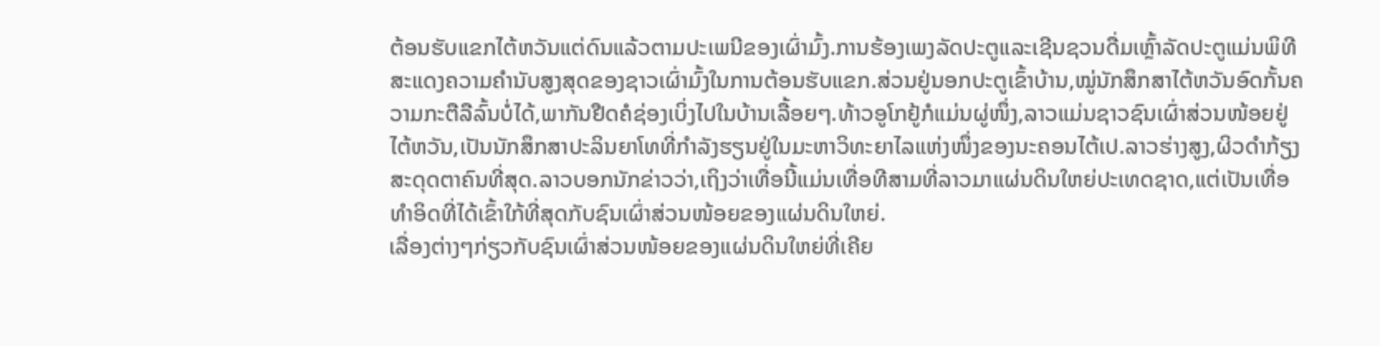ຕ້ອນຮັບແຂກໄຕ້ຫວັນແຕ່ດົນແລ້ວຕາມປະເພນີຂອງເຜົ່າມົ້ງ.ການຮ້ອງເພງລັດປະຕູແລະເຊີນຊວນດື່ມເຫຼົ້າລັດປະຕູແມ່ນພິທີສະແດງຄວາມຄຳນັບສູງສຸດຂອງຊາວເຜົ່າມົ້ງໃນການຕ້ອນຮັບແຂກ.ສ່ວນຢູ່ນອກປະຕູເຂົ້າບ້ານ,ໝູ່ນັກສຶກສາໄຕ້ຫວັນອົດກັ້ນຄວາມກະຕືລືລົ້ນບໍ່ໄດ້,ພາກັນຢືດຄໍຊ່ອງເບິ່ງໄປໃນບ້ານເລື້ອຍໆ.ທ້າວອູໂກຢູ້ກໍແມ່ນຜູ່ໜຶ່ງ,ລາວແມ່ນຊາວຊົນເຜົ່າສ່ວນໜ້ອຍຢູ່ໄຕ້ຫວັນ,ເປັນນັກສຶກສາປະລິນຍາໂທທີ່ກຳລັງຮຽນຢູ່ໃນມະຫາວິທະຍາໄລແຫ່ງໜຶ່ງຂອງນະຄອນໄຕ້ເປ.ລາວຮ່າງສູງ,ຜິວດຳກ້ຽງ ສະດຸດຕາຄົນທີ່ສຸດ.ລາວບອກນັກຂ່າວວ່າ,ເຖິງວ່າເທື່ອນີ້ແມ່ນເທື່ອທີສາມທີ່ລາວມາແຜ່ນດິນໃຫຍ່ປະເທດຊາດ,ແຕ່ເປັນເທື່ອທຳອິດທີ່ໄດ້ເຂົ້າໃກ້ທີ່ສຸດກັບຊົນເຜົ່າສ່ວນໜ້ອຍຂອງແຜ່ນດິນໃຫຍ່.
ເລື່ອງຕ່າງໆກ່ຽວກັບຊົນເຜົ່າສ່ວນໜ້ອຍຂອງແຜ່ນດິນໃຫຍ່ທີ່ເຄີຍ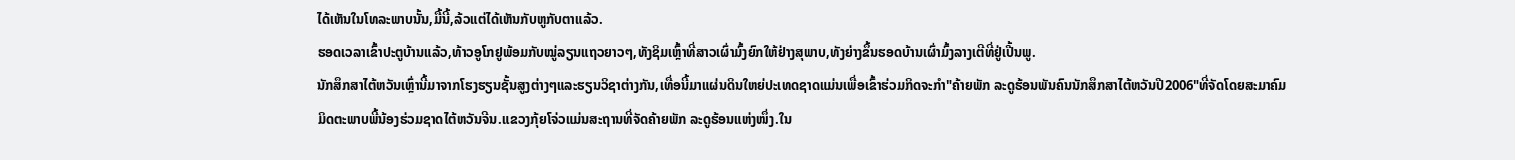ໄດ້ເຫັນໃນໂທລະພາບນັ້ນ,ມື້ນີ້,ລ້ວແຕ່ໄດ້ເຫັນກັບຫູກັບຕາແລ້ວ.
ຮອດເວລາເຂົ້າປະຕູບ້ານແລ້ວ,ທ້າວອູໂກຢູພ້ອມກັບໝູ່ລຽນແຖວຍາວໆ,ທັງຊິມເຫຼົ້າທີ່ສາວເຜົ່າມົ້ງຍົກໃຫ້ຢ່າງສຸພາບ,ທັງຍ່າງຂຶ້ນຮອດບ້ານເຜົ່າມົ້ງລາງເຕີທີ່ຢູ່ເປີ້ນພູ.
ນັກສຶກສາໄຕ້ຫວັນເຫຼົ່ານີ້ມາຈາກໂຮງຮຽນຊັ້ນສູງຕ່າງໆແລະຮຽນວິຊາຕ່າງກັນ,ເທື່ອນີ້ມາແຜ່ນດິນໃຫຍ່ປະເທດຊາດແມ່ນເພື່ອເຂົ້າຮ່ວມກິດຈະກຳ"ຄ້າຍພັກ ລະດູຮ້ອນພັນຄົນນັກສຶກສາໄຕ້ຫວັນປີ2006"ທີ່ຈັດໂດຍສະມາຄົມມິດຕະພາບພີ້ນ້ອງຮ່ວມຊາດໄຕ້ຫວັນຈີນ.ແຂວງກຸ້ຍໂຈ່ວແມ່ນສະຖານທີ່ຈັດຄ້າຍພັກ ລະດູຮ້ອນແຫ່ງໜຶ່ງ.ໃນ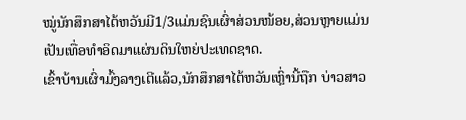ໝູ່ນັກສຶກສາໄຕ້ຫວັນມີ1/3ແມ່ນຊົນເຜົ່າສ່ວນໜ້ອຍ,ສ່ວນຫຼາຍແມ່ນເປັນເທື່ອທຳອິດມາແຜ່ນດິນໃຫຍ່ປະເທດຊາດ.
ເຂົ້າບ້ານເຜົ່າມົ້ງລາງເຕີແລ້ວ,ນັກສຶກສາໄຕ້ຫວັນເຫຼົ່ານີ້ຖືກ ບ່າວສາວ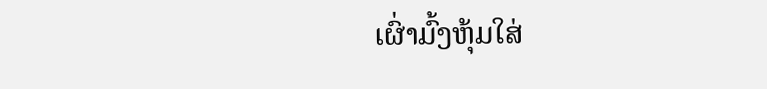ເຜົ່າມົ້ງຫຸ້ມໃສ່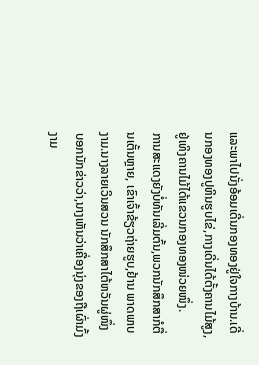ແລະພາໄປນັ່ງອ້ອມເດີ່ນກອງທອງຢູ່ໃຈກາງບ້ານ.ເດີ່ນກອງທອງປູຫິນຮູບໄຂ່,ກາງເດີ່ນໄດ້ຕັ້ງຄານໄມ້ສູງ,ຢູ່ເທິງຄານໄມ້ໄດ້ແຂວນກອງທອງໜ່ວຍໜຶ່ງ.
ການສະແດງຍັງບໍ່ທັນເລີ່ມຕົ້ນ,ພວກນັກສຶກສາກໍຕື່ນເຕັ້ນຫຼາຍ, ເຂົາເຈົ້າຂ້ຽວຖ່າຍຮູບ,ຢ້ານ ພາດພາບງາມ.ນາງລາຍເວິນສວນ ນັກສຶກສາໄຕ້ຫວັນຜູ່ໜຶ່ງບອກນັກຂ່າວວ່າ,ນາງເຫັນວ່າເຄື່ອງນຸ່ງຂອງຖືເຜົ່າມົ້ງງາມ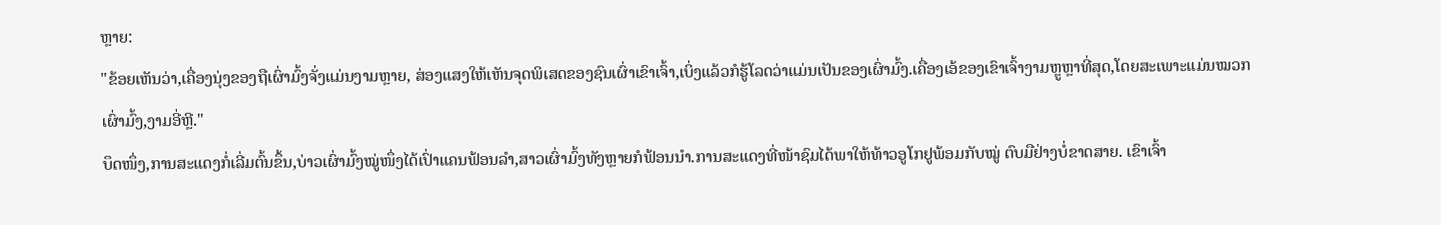ຫຼາຍ:
"ຂ້ອຍເຫັນວ່າ,ເຄື່ອງນຸ່ງຂອງຖືເຜົ່າມົ້ງຈັ່ງແມ່ນງາມຫຼາຍ, ສ່ອງແສງໃຫ້ເຫັນຈຸດພິເສດຂອງຊົນເຜົ່າເຂົາເຈົ້າ,ເບິ່ງແລ້ວກໍຮູ້ໂລດວ່າແມ່ນເປັນຂອງເຜົ່າມົ້ງ.ເຄື່ອງເອ້ຂອງເຂົາເຈົ້າງາມຫຼູຫຼາທີ່ສຸດ,ໂດຍສະເພາະແມ່ນໝວກເຜົ່າມົ້ງ,ງາມອີ່ຫຼີ."
ບຶດໜຶ່ງ,ການສະແດງກໍ່ເລີ່ມຕົ້ນຂຶ້ນ,ບ່າວເຜົ່າມົ້ງໝູ່ໜຶ່ງໄດ້ເປົ່າແຄນຟ້ອນລຳ,ສາວເຜົ່າມົ້ງທັງຫຼາຍກໍຟ້ອນນຳ.ການສະແດງທີ່ໜ້າຊົມໄດ້ພາໃຫ້ທ້າວອູໂກຢູພ້ອມກັບໝູ່ ຕົບມືຢ່າງບໍ່ຂາດສາຍ. ເຂົາເຈົ້າ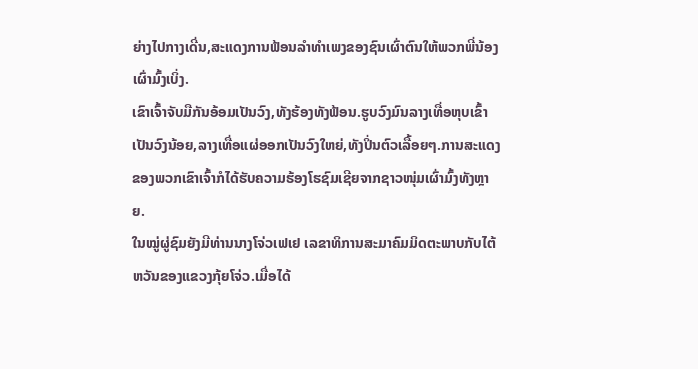ຍ່າງໄປກາງເດີ່ນ,ສະແດງການຟ້ອນລຳທຳເພງຂອງຊົນເຜົ່າຕົນໃຫ້ພວກພີ່ນ້ອງເຜົ່າມົ້ງເບິ່ງ.
ເຂົາເຈົ້າຈັບມືກັນອ້ອມເປັນວົງ,ທັງຮ້ອງທັງຟ້ອນ.ຮູບວົງມົນລາງເທື່ອຫຸບເຂົ້າເປັນວົງນ້ອຍ,ລາງເທື່ອແຜ່ອອກເປັນວົງໃຫຍ່,ທັງປິ່ນຕົວເລື້ອຍໆ.ການສະແດງຂອງພວກເຂົາເຈົ້າກໍໄດ້ຮັບຄວາມຮ້ອງໂຮຊົມເຊີຍຈາກຊາວໜຸ່ມເຜົ່າມົ້ງທັງຫຼາຍ.
ໃນໝູ່ຜູ່ຊົມຍັງມີທ່ານນາງໂຈ່ວເຟເຢ ເລຂາທິການສະມາຄົມມິດຕະພາບກັບໄຕ້ຫວັນຂອງແຂວງກຸ້ຍໂຈ່ວ.ເມື່ອໄດ້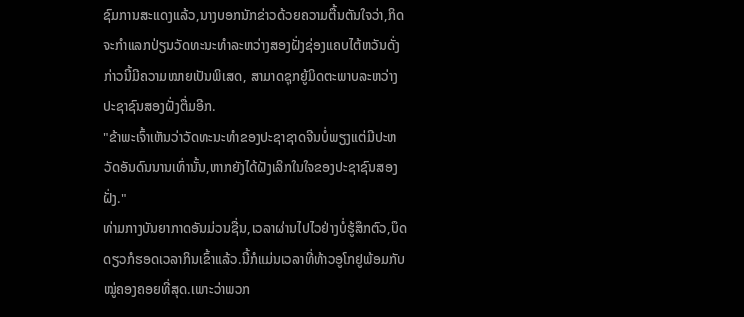ຊົມການສະແດງແລ້ວ,ນາງບອກນັກຂ່າວດ້ວຍຄວາມຕື້ນຕັນໃຈວ່າ,ກິດຈະກຳແລກປ່ຽນວັດທະນະທຳລະຫວ່າງສອງຝັ່ງຊ່ອງແຄບໄຕ້ຫວັນດັ່ງກ່າວນີ້ມີຄວາມໝາຍເປັນພິເສດ, ສາມາດຊຸກຍູ້ມິດຕະພາບລະຫວ່າງປະຊາຊົນສອງຝັ່ງຕື່ມອີກ.
"ຂ້າພະເຈົ້າເຫັນວ່າວັດທະນະທຳຂອງປະຊາຊາດຈີນບໍ່ພຽງແຕ່ມີປະຫວັດອັນດົນນານເທົ່ານັ້ນ,ຫາກຍັງໄດ້ຝັງເລິກໃນໃຈຂອງປະຊາຊົນສອງຝັ່ງ."
ທ່າມກາງບັນຍາກາດອັນມ່ວນຊື່ນ,ເວລາຜ່ານໄປໄວຢ່າງບໍ່ຮູ້ສຶກຕົວ,ບຶດດຽວກໍຮອດເວລາກິນເຂົ້າແລ້ວ.ນີ້ກໍແມ່ນເວລາທີ່ທ້າວອູໂກຢູພ້ອມກັບໝູ່ຄອງຄອຍທີ່ສຸດ.ເພາະວ່າພວກ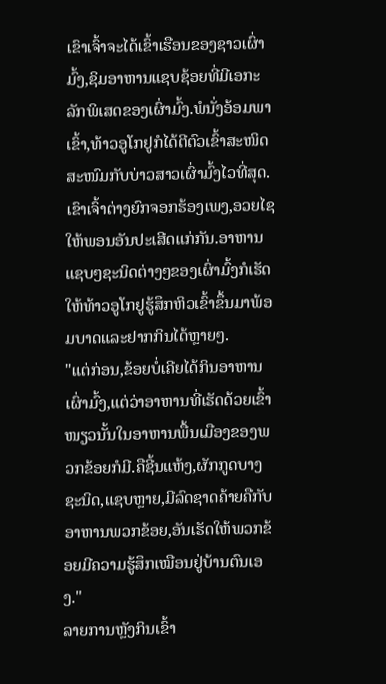ເຂົາເຈົ້າຈະໄດ້ເຂົ້າເຮືອນຂອງຊາວເຜົ່າມົ້ງ,ຊິມອາຫານແຊບຊ້ອຍທີ່ມີເອກະລັກພິເສດຂອງເຜົ່າມົ້ງ.ພໍນັ່ງອ້ອມພາເຂົ້າ,ທ້າວອູໂກຢູກໍໄດ້ຕີຕົວເຂົ້າສະໜິດສະໜົມກັບບ່າວສາວເຜົ່າມົ້ງໄວທີ່ສຸດ. ເຂົາເຈົ້າຕ່າງຍົກຈອກຮ້ອງເພງ,ອວຍໄຊໃຫ້ພອນອັນປະເສີດແກ່ກັນ.ອາຫານແຊບໆຊະນິດຕ່າງໆຂອງເຜົ່າມົ້ງກໍເຮັດໃຫ້ທ້າວອູໂກຢູຮູ້ສຶກຫິວເຂົ້າຂຶ້ນມາພ້ອມບາດແລະຢາກກິນໄດ້ຫຼາຍໆ.
"ແຕ່ກ່ອນ,ຂ້ອຍບໍ່ເຄີຍໄດ້ກິນອາຫານເຜົ່າມົ້ງ,ແຕ່ວ່າອາຫານທີ່ເຮັດດ້ວຍເຂົ້າໜຽວນັ້ນໃນອາຫານພື້ນເມືອງຂອງພວກຂ້ອຍກໍມີ.ຄືຊີ້ນແຫ້ງ,ຜັກກູດບາງຊະນິດ,ແຊບຫຼາຍ,ມີລົດຊາດຄ້າຍຄືກັບອາຫານພວກຂ້ອຍ,ອັນເຮັດໃຫ້ພວກຂ້ອຍມີຄວາມຮູ້ສຶກເໝືອນຢູ່ບ້ານຕົນເອງ."
ລາຍການຫຼັງກິນເຂົ້າ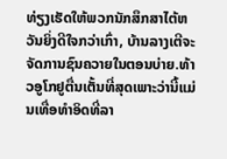ທ່ຽງເຮັດໃຫ້ພວກນັກສຶກສາໄຕ້ຫວັນຍິ່ງດີໃຈກວ່າເກົ່າ, ບ້ານລາງເຕີຈະຈັດການຊົນຄວາຍໃນຕອນບ່າຍ.ທ້າວອູໂກຢູຕື່ນເຕັ້ນທີ່ສຸດເພາະວ່ານີ້ແມ່ນເທື່ອທຳອິດທີ່ລາ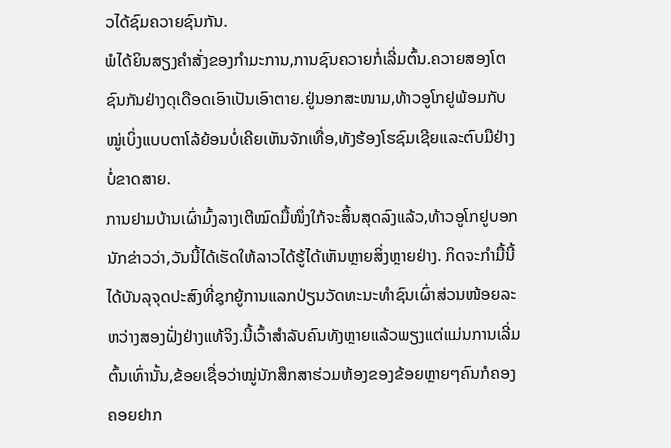ວໄດ້ຊົມຄວາຍຊົນກັນ.
ພໍໄດ້ຍິນສຽງຄຳສັ່ງຂອງກຳມະການ,ການຊົນຄວາຍກໍ່ເລີ່ມຕົ້ນ.ຄວາຍສອງໂຕຊົນກັນຢ່າງດຸເດືອດເອົາເປັນເອົາຕາຍ.ຢູ່ນອກສະໜາມ,ທ້າວອູໂກຢູພ້ອມກັບໝູ່ເບິ່ງແບບຕາໂລ້ຍ້ອນບໍ່ເຄີຍເຫັນຈັກເທື່ອ,ທັງຮ້ອງໂຮຊົມເຊີຍແລະຕົບມືຢ່າງບໍ່ຂາດສາຍ.
ການຢາມບ້ານເຜົ່າມົ້ງລາງເຕີໝົດມື້ໜຶ່ງໃກ້ຈະສິ້ນສຸດລົງແລ້ວ,ທ້າວອູໂກຢູບອກນັກຂ່າວວ່າ,ວັນນີ້ໄດ້ເຮັດໃຫ້ລາວໄດ້ຮູ້ໄດ້ເຫັນຫຼາຍສິ່ງຫຼາຍຢ່າງ. ກິດຈະກຳມື້ນີ້ໄດ້ບັນລຸຈຸດປະສົງທີ່ຊຸກຍູ້ການແລກປ່ຽນວັດທະນະທຳຊົນເຜົ່າສ່ວນໜ້ອຍລະຫວ່າງສອງຝັ່ງຢ່າງແທ້ຈິງ.ນີ້ເວົ້າສຳລັບຄົນທັງຫຼາຍແລ້ວພຽງແຕ່ແມ່ນການເລີ່ມຕົ້ນເທົ່ານັ້ນ,ຂ້ອຍເຊື່ອວ່າໝູ່ນັກສຶກສາຮ່ວມຫ້ອງຂອງຂ້ອຍຫຼາຍໆຄົນກໍຄອງຄອຍຢາກ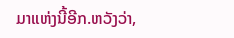ມາແຫ່ງນີ້ອີກ.ຫວັງວ່າ,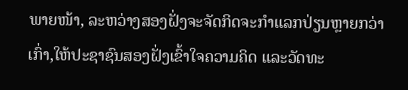ພາຍໜ້າ, ລະຫວ່າງສອງຝັ່ງຈະຈັດກິດຈະກຳແລກປ່ຽນຫຼາຍກວ່າເກົ່າ,ໃຫ້ປະຊາຊົນສອງຝັ່ງເຂົ້າໃຈຄວາມຄິດ ແລະວັດທະ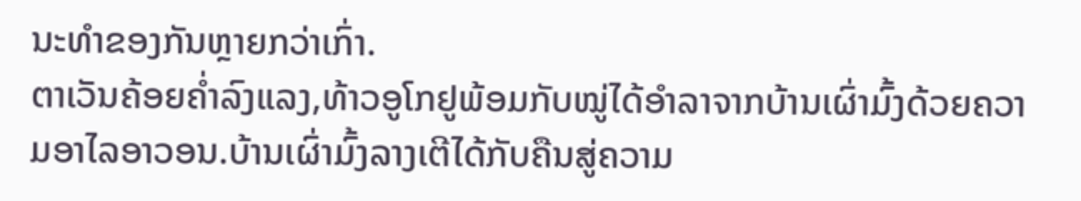ນະທຳຂອງກັນຫຼາຍກວ່າເກົ່າ.
ຕາເວັນຄ້ອຍຄ່ຳລົງແລງ,ທ້າວອູໂກຢູພ້ອມກັບໝູ່ໄດ້ອຳລາຈາກບ້ານເຜົ່າມົ້ງດ້ວຍຄວາມອາໄລອາວອນ.ບ້ານເຜົ່າມົ້ງລາງເຕີໄດ້ກັບຄືນສູ່ຄວາມ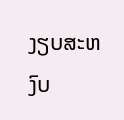ງຽບສະຫງົບ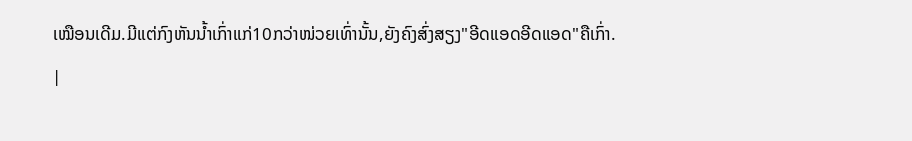ເໝືອນເດີມ.ມີແຕ່ກົງຫັນນ້ຳເກົ່າແກ່10ກວ່າໜ່ວຍເທົ່ານັ້ນ,ຍັງຄົງສົ່ງສຽງ"ອີດແອດອີດແອດ"ຄືເກົ່າ.
|